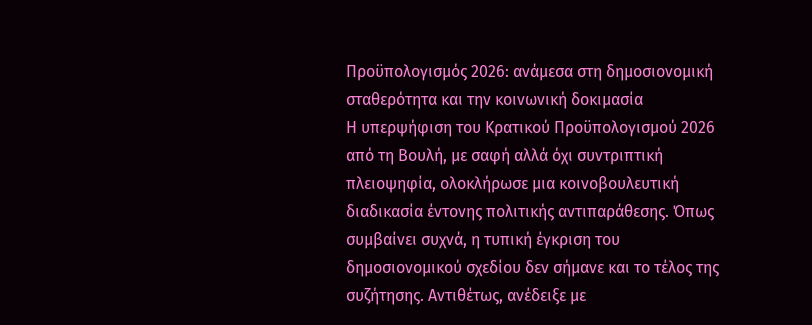Προϋπολογισμός 2026: ανάμεσα στη δημοσιονομική σταθερότητα και την κοινωνική δοκιμασία
Η υπερψήφιση του Κρατικού Προϋπολογισμού 2026 από τη Βουλή, με σαφή αλλά όχι συντριπτική πλειοψηφία, ολοκλήρωσε μια κοινοβουλευτική διαδικασία έντονης πολιτικής αντιπαράθεσης. Όπως συμβαίνει συχνά, η τυπική έγκριση του δημοσιονομικού σχεδίου δεν σήμανε και το τέλος της συζήτησης. Αντιθέτως, ανέδειξε με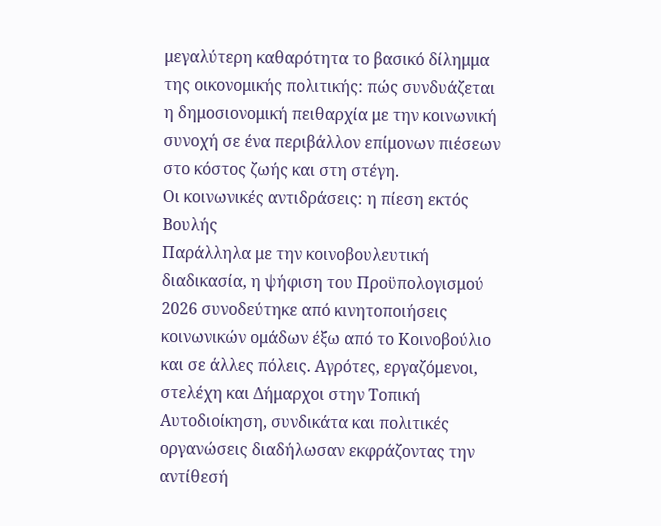μεγαλύτερη καθαρότητα το βασικό δίλημμα της οικονομικής πολιτικής: πώς συνδυάζεται η δημοσιονομική πειθαρχία με την κοινωνική συνοχή σε ένα περιβάλλον επίμονων πιέσεων στο κόστος ζωής και στη στέγη.
Οι κοινωνικές αντιδράσεις: η πίεση εκτός Βουλής
Παράλληλα με την κοινοβουλευτική διαδικασία, η ψήφιση του Προϋπολογισμού 2026 συνοδεύτηκε από κινητοποιήσεις κοινωνικών ομάδων έξω από το Κοινοβούλιο και σε άλλες πόλεις. Αγρότες, εργαζόμενοι, στελέχη και Δήμαρχοι στην Τοπική Αυτοδιοίκηση, συνδικάτα και πολιτικές οργανώσεις διαδήλωσαν εκφράζοντας την αντίθεσή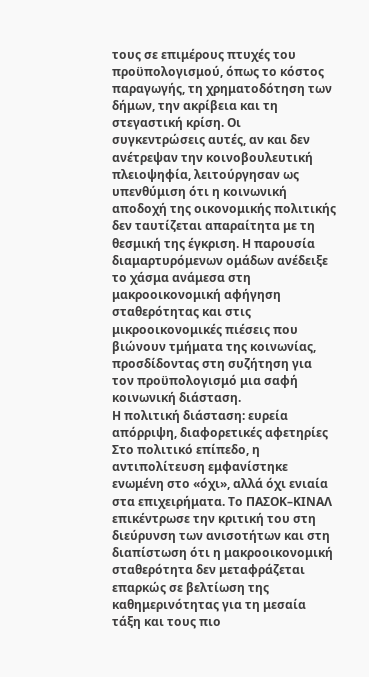τους σε επιμέρους πτυχές του προϋπολογισμού, όπως το κόστος παραγωγής, τη χρηματοδότηση των δήμων, την ακρίβεια και τη στεγαστική κρίση. Οι συγκεντρώσεις αυτές, αν και δεν ανέτρεψαν την κοινοβουλευτική πλειοψηφία, λειτούργησαν ως υπενθύμιση ότι η κοινωνική αποδοχή της οικονομικής πολιτικής δεν ταυτίζεται απαραίτητα με τη θεσμική της έγκριση. Η παρουσία διαμαρτυρόμενων ομάδων ανέδειξε το χάσμα ανάμεσα στη μακροοικονομική αφήγηση σταθερότητας και στις μικροοικονομικές πιέσεις που βιώνουν τμήματα της κοινωνίας, προσδίδοντας στη συζήτηση για τον προϋπολογισμό μια σαφή κοινωνική διάσταση.
Η πολιτική διάσταση: ευρεία απόρριψη, διαφορετικές αφετηρίες
Στο πολιτικό επίπεδο, η αντιπολίτευση εμφανίστηκε ενωμένη στο «όχι», αλλά όχι ενιαία στα επιχειρήματα. Το ΠΑΣΟΚ–ΚΙΝΑΛ επικέντρωσε την κριτική του στη διεύρυνση των ανισοτήτων και στη διαπίστωση ότι η μακροοικονομική σταθερότητα δεν μεταφράζεται επαρκώς σε βελτίωση της καθημερινότητας για τη μεσαία τάξη και τους πιο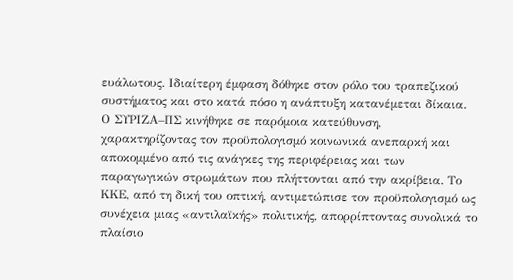ευάλωτους. Ιδιαίτερη έμφαση δόθηκε στον ρόλο του τραπεζικού συστήματος και στο κατά πόσο η ανάπτυξη κατανέμεται δίκαια.
Ο ΣΥΡΙΖΑ–ΠΣ κινήθηκε σε παρόμοια κατεύθυνση, χαρακτηρίζοντας τον προϋπολογισμό κοινωνικά ανεπαρκή και αποκομμένο από τις ανάγκες της περιφέρειας και των παραγωγικών στρωμάτων που πλήττονται από την ακρίβεια. Το ΚΚΕ, από τη δική του οπτική, αντιμετώπισε τον προϋπολογισμό ως συνέχεια μιας «αντιλαϊκής» πολιτικής, απορρίπτοντας συνολικά το πλαίσιο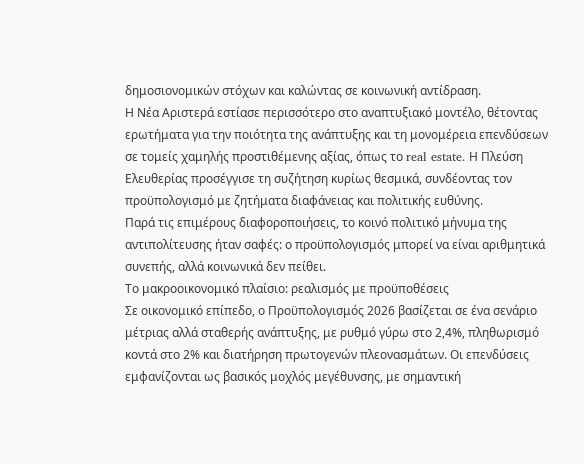δημοσιονομικών στόχων και καλώντας σε κοινωνική αντίδραση.
Η Νέα Αριστερά εστίασε περισσότερο στο αναπτυξιακό μοντέλο, θέτοντας ερωτήματα για την ποιότητα της ανάπτυξης και τη μονομέρεια επενδύσεων σε τομείς χαμηλής προστιθέμενης αξίας, όπως το real estate. Η Πλεύση Ελευθερίας προσέγγισε τη συζήτηση κυρίως θεσμικά, συνδέοντας τον προϋπολογισμό με ζητήματα διαφάνειας και πολιτικής ευθύνης.
Παρά τις επιμέρους διαφοροποιήσεις, το κοινό πολιτικό μήνυμα της αντιπολίτευσης ήταν σαφές: ο προϋπολογισμός μπορεί να είναι αριθμητικά συνεπής, αλλά κοινωνικά δεν πείθει.
Το μακροοικονομικό πλαίσιο: ρεαλισμός με προϋποθέσεις
Σε οικονομικό επίπεδο, ο Προϋπολογισμός 2026 βασίζεται σε ένα σενάριο μέτριας αλλά σταθερής ανάπτυξης, με ρυθμό γύρω στο 2,4%, πληθωρισμό κοντά στο 2% και διατήρηση πρωτογενών πλεονασμάτων. Οι επενδύσεις εμφανίζονται ως βασικός μοχλός μεγέθυνσης, με σημαντική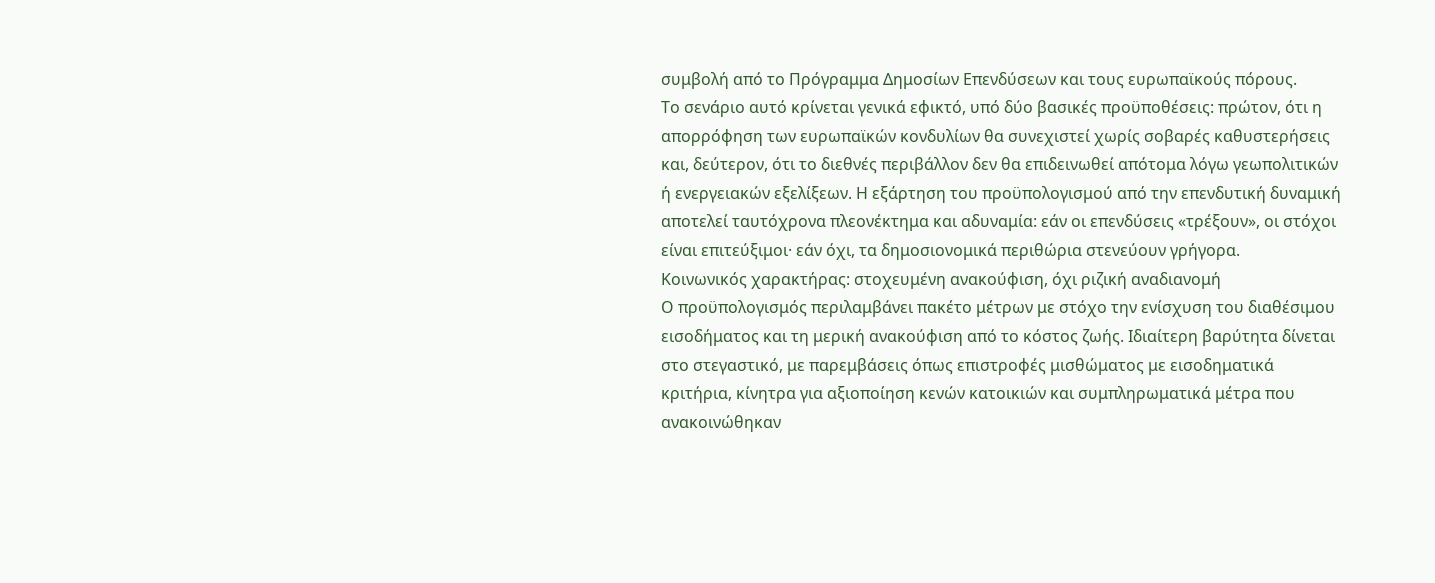συμβολή από το Πρόγραμμα Δημοσίων Επενδύσεων και τους ευρωπαϊκούς πόρους.
Το σενάριο αυτό κρίνεται γενικά εφικτό, υπό δύο βασικές προϋποθέσεις: πρώτον, ότι η απορρόφηση των ευρωπαϊκών κονδυλίων θα συνεχιστεί χωρίς σοβαρές καθυστερήσεις και, δεύτερον, ότι το διεθνές περιβάλλον δεν θα επιδεινωθεί απότομα λόγω γεωπολιτικών ή ενεργειακών εξελίξεων. Η εξάρτηση του προϋπολογισμού από την επενδυτική δυναμική αποτελεί ταυτόχρονα πλεονέκτημα και αδυναμία: εάν οι επενδύσεις «τρέξουν», οι στόχοι είναι επιτεύξιμοι· εάν όχι, τα δημοσιονομικά περιθώρια στενεύουν γρήγορα.
Κοινωνικός χαρακτήρας: στοχευμένη ανακούφιση, όχι ριζική αναδιανομή
Ο προϋπολογισμός περιλαμβάνει πακέτο μέτρων με στόχο την ενίσχυση του διαθέσιμου εισοδήματος και τη μερική ανακούφιση από το κόστος ζωής. Ιδιαίτερη βαρύτητα δίνεται στο στεγαστικό, με παρεμβάσεις όπως επιστροφές μισθώματος με εισοδηματικά κριτήρια, κίνητρα για αξιοποίηση κενών κατοικιών και συμπληρωματικά μέτρα που ανακοινώθηκαν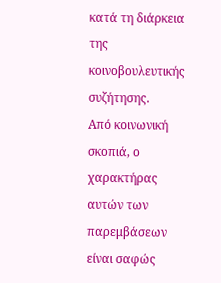κατά τη διάρκεια της κοινοβουλευτικής συζήτησης.
Από κοινωνική σκοπιά, ο χαρακτήρας αυτών των παρεμβάσεων είναι σαφώς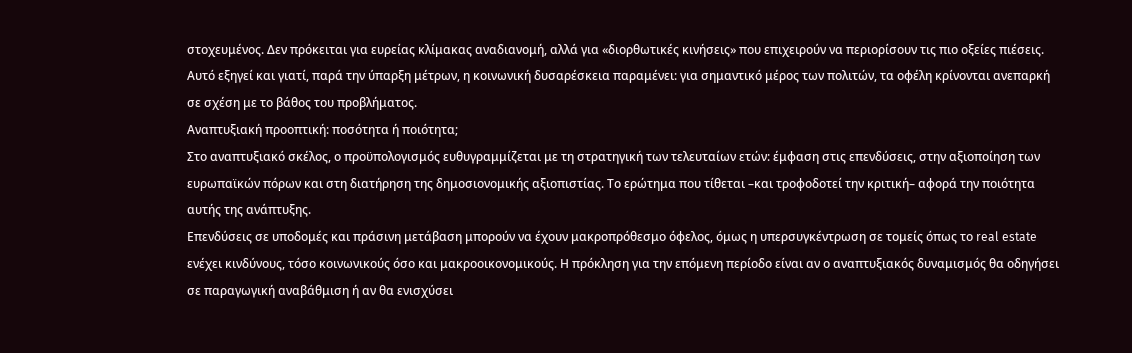στοχευμένος. Δεν πρόκειται για ευρείας κλίμακας αναδιανομή, αλλά για «διορθωτικές κινήσεις» που επιχειρούν να περιορίσουν τις πιο οξείες πιέσεις. Αυτό εξηγεί και γιατί, παρά την ύπαρξη μέτρων, η κοινωνική δυσαρέσκεια παραμένει: για σημαντικό μέρος των πολιτών, τα οφέλη κρίνονται ανεπαρκή σε σχέση με το βάθος του προβλήματος.
Αναπτυξιακή προοπτική: ποσότητα ή ποιότητα;
Στο αναπτυξιακό σκέλος, ο προϋπολογισμός ευθυγραμμίζεται με τη στρατηγική των τελευταίων ετών: έμφαση στις επενδύσεις, στην αξιοποίηση των ευρωπαϊκών πόρων και στη διατήρηση της δημοσιονομικής αξιοπιστίας. Το ερώτημα που τίθεται –και τροφοδοτεί την κριτική– αφορά την ποιότητα αυτής της ανάπτυξης.
Επενδύσεις σε υποδομές και πράσινη μετάβαση μπορούν να έχουν μακροπρόθεσμο όφελος, όμως η υπερσυγκέντρωση σε τομείς όπως το real estate ενέχει κινδύνους, τόσο κοινωνικούς όσο και μακροοικονομικούς. Η πρόκληση για την επόμενη περίοδο είναι αν ο αναπτυξιακός δυναμισμός θα οδηγήσει σε παραγωγική αναβάθμιση ή αν θα ενισχύσει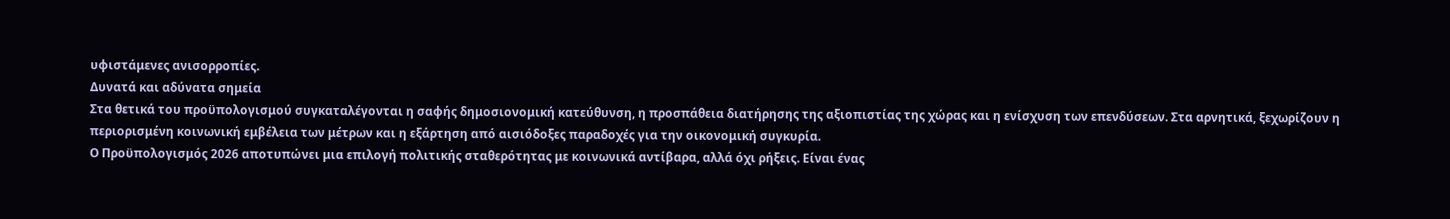υφιστάμενες ανισορροπίες.
Δυνατά και αδύνατα σημεία
Στα θετικά του προϋπολογισμού συγκαταλέγονται η σαφής δημοσιονομική κατεύθυνση, η προσπάθεια διατήρησης της αξιοπιστίας της χώρας και η ενίσχυση των επενδύσεων. Στα αρνητικά, ξεχωρίζουν η περιορισμένη κοινωνική εμβέλεια των μέτρων και η εξάρτηση από αισιόδοξες παραδοχές για την οικονομική συγκυρία.
Ο Προϋπολογισμός 2026 αποτυπώνει μια επιλογή πολιτικής σταθερότητας με κοινωνικά αντίβαρα, αλλά όχι ρήξεις. Είναι ένας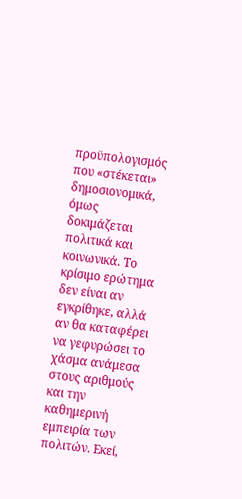προϋπολογισμός που «στέκεται» δημοσιονομικά, όμως δοκιμάζεται πολιτικά και κοινωνικά. Το κρίσιμο ερώτημα δεν είναι αν εγκρίθηκε, αλλά αν θα καταφέρει να γεφυρώσει το χάσμα ανάμεσα στους αριθμούς και την καθημερινή εμπειρία των πολιτών. Εκεί,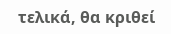τελικά, θα κριθεί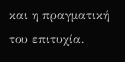και η πραγματική του επιτυχία.